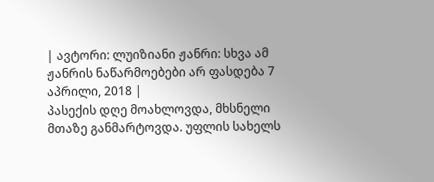| ავტორი: ლუიზიანი ჟანრი: სხვა ამ ჟანრის ნაწარმოებები არ ფასდება 7 აპრილი, 2018 |
პასექის დღე მოახლოვდა, მხსნელი მთაზე განმარტოვდა. უფლის სახელს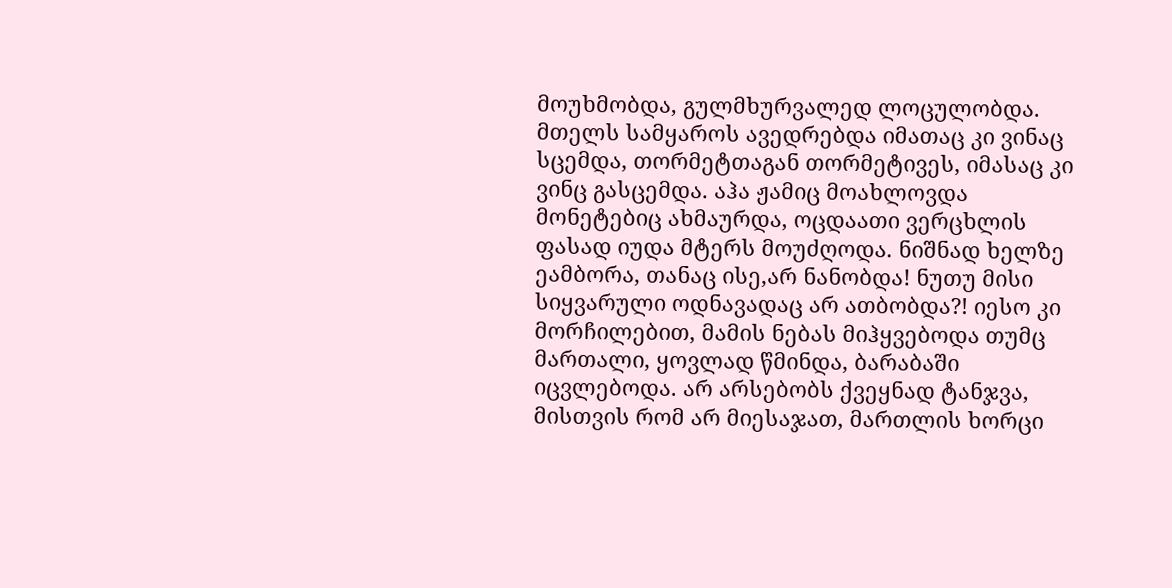მოუხმობდა, გულმხურვალედ ლოცულობდა. მთელს სამყაროს ავედრებდა იმათაც კი ვინაც სცემდა, თორმეტთაგან თორმეტივეს, იმასაც კი ვინც გასცემდა. აჰა ჟამიც მოახლოვდა მონეტებიც ახმაურდა, ოცდაათი ვერცხლის ფასად იუდა მტერს მოუძღოდა. ნიშნად ხელზე ეამბორა, თანაც ისე,არ ნანობდა! ნუთუ მისი სიყვარული ოდნავადაც არ ათბობდა?! იესო კი მორჩილებით, მამის ნებას მიჰყვებოდა თუმც მართალი, ყოვლად წმინდა, ბარაბაში იცვლებოდა. არ არსებობს ქვეყნად ტანჯვა, მისთვის რომ არ მიესაჯათ, მართლის ხორცი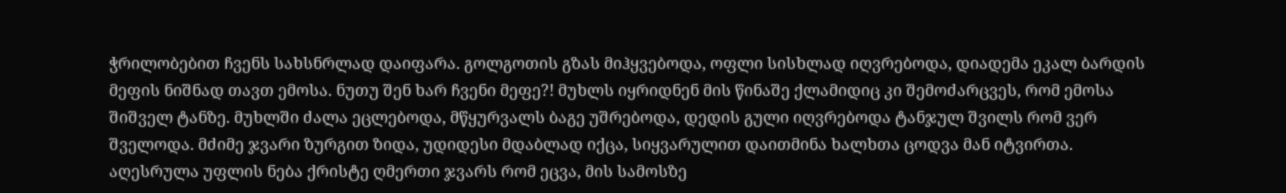ჭრილობებით ჩვენს სახსნრლად დაიფარა. გოლგოთის გზას მიჰყვებოდა, ოფლი სისხლად იღვრებოდა, დიადემა ეკალ ბარდის მეფის ნიშნად თავთ ემოსა. ნუთუ შენ ხარ ჩვენი მეფე?! მუხლს იყრიდნენ მის წინაშე ქლამიდიც კი შემოძარცვეს, რომ ემოსა შიშველ ტანზე. მუხლში ძალა ეცლებოდა, მწყურვალს ბაგე უშრებოდა, დედის გული იღვრებოდა ტანჯულ შვილს რომ ვერ შველოდა. მძიმე ჯვარი ზურგით ზიდა, უდიდესი მდაბლად იქცა, სიყვარულით დაითმინა ხალხთა ცოდვა მან იტვირთა. აღესრულა უფლის ნება ქრისტე ღმერთი ჯვარს რომ ეცვა, მის სამოსზე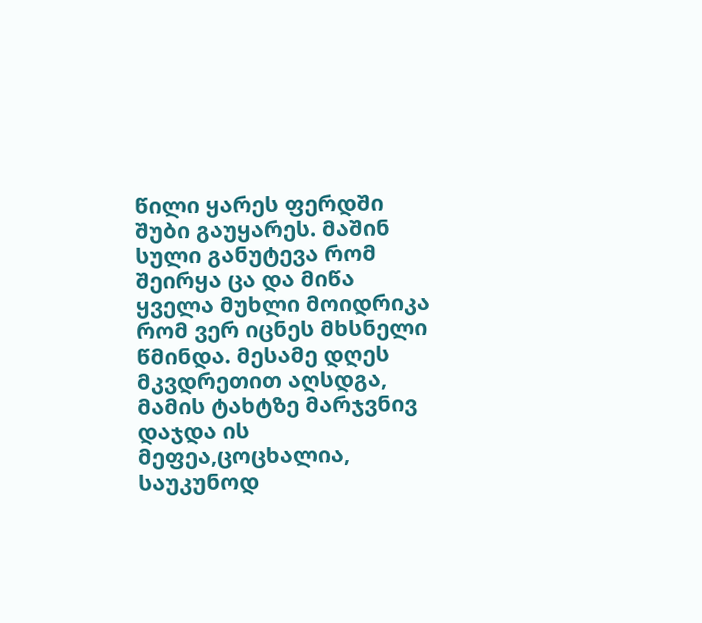წილი ყარეს ფერდში შუბი გაუყარეს. მაშინ სული განუტევა რომ შეირყა ცა და მიწა ყველა მუხლი მოიდრიკა რომ ვერ იცნეს მხსნელი წმინდა. მესამე დღეს მკვდრეთით აღსდგა, მამის ტახტზე მარჯვნივ დაჯდა ის მეფეა,ცოცხალია, საუკუნოდ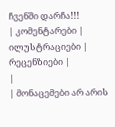ჩვენში დარჩა!!!
| კომენტარები |
ილუსტრაციები |
რეცენზიები |
|
| მონაცემები არ არის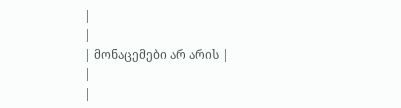|
|
| მონაცემები არ არის |
|
|